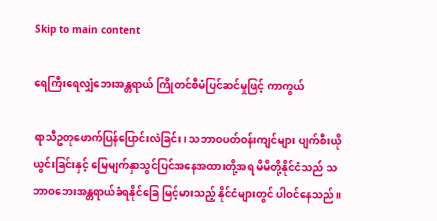Skip to main content

ရေကြီးရေလျှံဘေးအန္တရာယ် ကြိုတင်စီမံပြင်ဆင်မှုဖြင့် ကာကွယ်

ရာသီဥတုဖောက်ပြန်ပြောင်းလဲခြင်း၊ သဘာဝပတ်ဝန်းကျင်များ ပျက်စီးယိုယွင်းခြင်းနှင့် မြေမျက်နှာသွင်ပြင်အနေအထားတို့အရ မိမိတို့နိုင်ငံသည် သဘာဝဘေးအန္တရာယ်ခံရနိုင်ခြေ မြင့်မားသည့် နိုင်ငံများတွင် ပါဝင်နေသည်။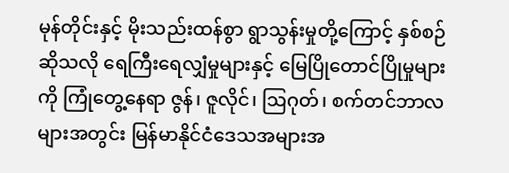မုန်တိုင်းနှင့် မိုးသည်းထန်စွာ ရွာသွန်းမှုတို့ကြောင့် နှစ်စဉ်ဆိုသလို ရေကြီးရေလျှံမှုများနှင့် မြေပြိုတောင်ပြိုမှုများကို ကြုံတွေ့နေရာ ဇွန်၊ ဇူလိုင်၊ ဩဂုတ်၊ စက်တင်ဘာလများအတွင်း မြန်မာနိုင်ငံဒေသအများအ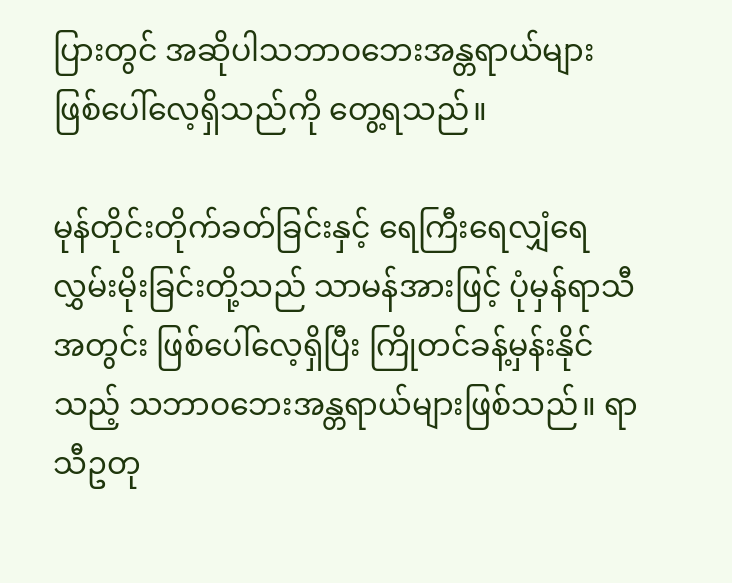ပြားတွင် အဆိုပါသဘာဝဘေးအန္တရာယ်များ ဖြစ်ပေါ်လေ့ရှိသည်ကို တွေ့ရသည်။

မုန်တိုင်းတိုက်ခတ်ခြင်းနှင့် ရေကြီးရေလျှံရေလွှမ်းမိုးခြင်းတို့သည် သာမန်အားဖြင့် ပုံမှန်ရာသီအတွင်း ဖြစ်ပေါ်လေ့ရှိပြီး ကြိုတင်ခန့်မှန်းနိုင်သည့် သဘာဝဘေးအန္တရာယ်များဖြစ်သည်။ ရာသီဥတု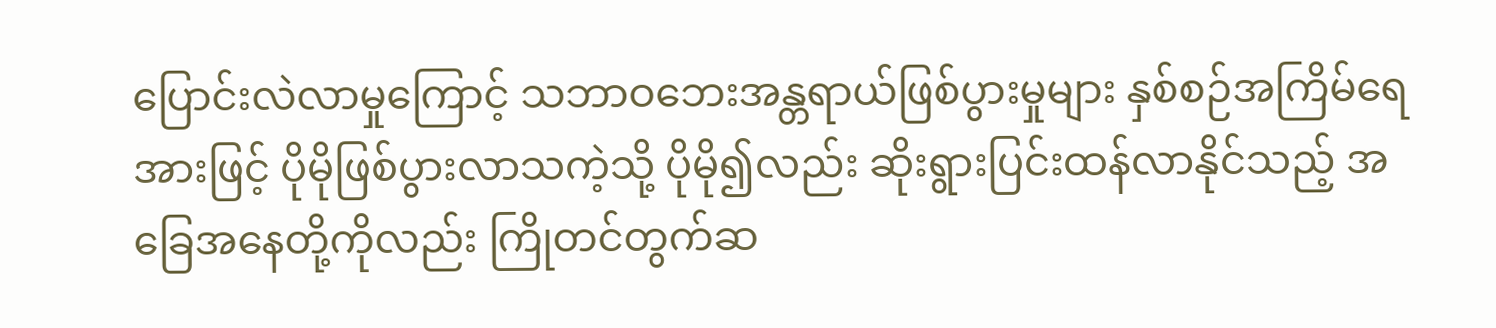ပြောင်းလဲလာမှုကြောင့် သဘာဝဘေးအန္တရာယ်ဖြစ်ပွားမှုများ နှစ်စဉ်အကြိမ်ရေအားဖြင့် ပိုမိုဖြစ်ပွားလာသကဲ့သို့ ပိုမို၍လည်း ဆိုးရွားပြင်းထန်လာနိုင်သည့် အခြေအနေတို့ကိုလည်း ကြိုတင်တွက်ဆ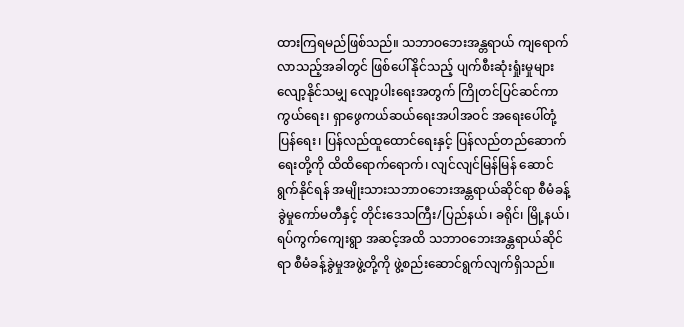ထားကြရမည်ဖြစ်သည်။ သဘာဝဘေးအန္တရာယ် ကျရောက်လာသည့်အခါတွင် ဖြစ်ပေါ်နိုင်သည့် ပျက်စီးဆုံးရှုံးမှုများ လျော့နိုင်သမျှ လျော့ပါးရေးအတွက် ကြိုတင်ပြင်ဆင်ကာကွယ်ရေး၊ ရှာဖွေကယ်ဆယ်ရေးအပါအဝင် အရေးပေါ်တုံ့ပြန်ရေး၊ ပြန်လည်ထူထောင်ရေးနှင့် ပြန်လည်တည်ဆောက်ရေးတို့ကို ထိထိရောက်ရောက်၊ လျင်လျင်မြန်မြန် ဆောင်ရွက်နိုင်ရန် အမျိုးသားသဘာဝဘေးအန္တရာယ်ဆိုင်ရာ စီမံခန့်ခွဲမှုကော်မတီနှင့် တိုင်းဒေသကြီး/ပြည်နယ်၊ ခရိုင်၊ မြို့နယ်၊ ရပ်ကွက်ကျေးရွာ အဆင့်အထိ သဘာဝဘေးအန္တရာယ်ဆိုင်ရာ စီမံခန့်ခွဲမှုအဖွဲ့တို့ကို ဖွဲ့စည်းဆောင်ရွက်လျက်ရှိသည်။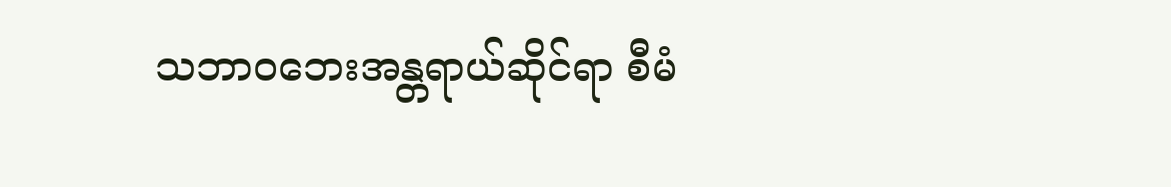သဘာဝဘေးအန္တရာယ်ဆိုင်ရာ စီမံ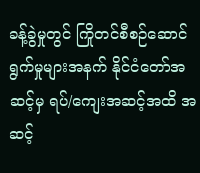ခန့်ခွဲမှုတွင် ကြိုတင်စီစဉ်ဆောင်ရွက်မှုများအနက် နိုင်ငံတော်အဆင့်မှ ရပ်/ကျေးအဆင့်အထိ အဆင့်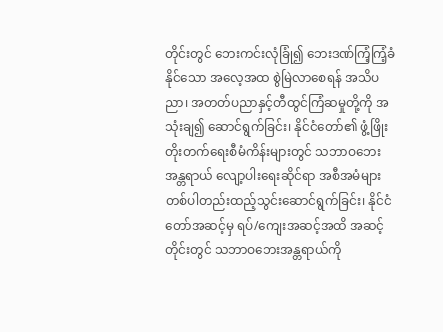တိုင်းတွင် ဘေးကင်းလုံခြုံ၍ ဘေးဒဏ်ကြံ့ကြံ့ခံနိုင်သော အလေ့အထ စွဲမြဲလာစေရန် အသိပညာ၊ အတတ်ပညာနှင့်တီထွင်ကြံဆမှုတို့ကို အသုံးချ၍ ဆောင်ရွက်ခြင်း၊ နိုင်ငံတော်၏ ဖွံ့ဖြိုးတိုးတက်ရေးစီမံကိန်းများတွင် သဘာဝဘေးအန္တရာယ် လျော့ပါးရေးဆိုင်ရာ အစီအမံများ တစ်ပါတည်းထည့်သွင်းဆောင်ရွက်ခြင်း၊ နိုင်ငံတော်အဆင့်မှ ရပ်/ကျေးအဆင့်အထိ အဆင့်တိုင်းတွင် သဘာဝဘေးအန္တရာယ်ကို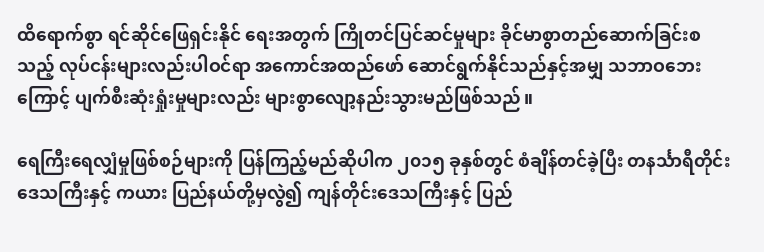ထိရောက်စွာ ရင်ဆိုင်ဖြေရှင်းနိုင် ရေးအတွက် ကြိုတင်ပြင်ဆင်မှုများ ခိုင်မာစွာတည်ဆောက်ခြင်းစသည့် လုပ်ငန်းများလည်းပါဝင်ရာ အကောင်အထည်ဖော် ဆောင်ရွက်နိုင်သည်နှင့်အမျှ သဘာဝဘေးကြောင့် ပျက်စီးဆုံးရှုံးမှုများလည်း များစွာလျော့နည်းသွားမည်ဖြစ်သည်။

ရေကြီးရေလျှံမှုဖြစ်စဉ်များကို ပြန်ကြည့်မည်ဆိုပါက ၂၀၁၅ ခုနှစ်တွင် စံချိန်တင်ခဲ့ပြီး တနင်္သာရီတိုင်းဒေသကြီးနှင့် ကယား ပြည်နယ်တို့မှလွဲ၍ ကျန်တိုင်းဒေသကြီးနှင့် ပြည်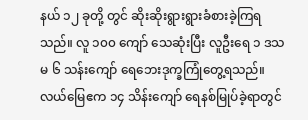နယ် ၁၂ ခုတို့ တွင် ဆိုးဆိုးရွားရွားခံစားခဲ့ကြရသည်။ လူ ၁၀၀ ကျော် သေဆုံးပြီး လူဦးရေ ၁ ဒသမ ၆ သန်းကျော် ရေဘေးဒုက္ခကြုံတွေ့ရသည်။ လယ်မြေဧက ၁၄ သိန်းကျော် ရေနစ်မြုပ်ခဲ့ရာတွင်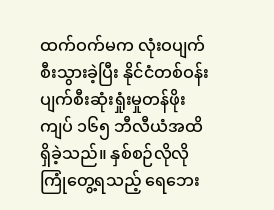ထက်ဝက်မက လုံးဝပျက်စီးသွားခဲ့ပြီး နိုင်ငံတစ်ဝန်း ပျက်စီးဆုံးရှုံးမှုတန်ဖိုး ကျပ် ၁၆၅ ဘီလီယံအထိ ရှိခဲ့သည်။ နှစ်စဉ်လိုလို ကြုံတွေ့ရသည့် ရေဘေး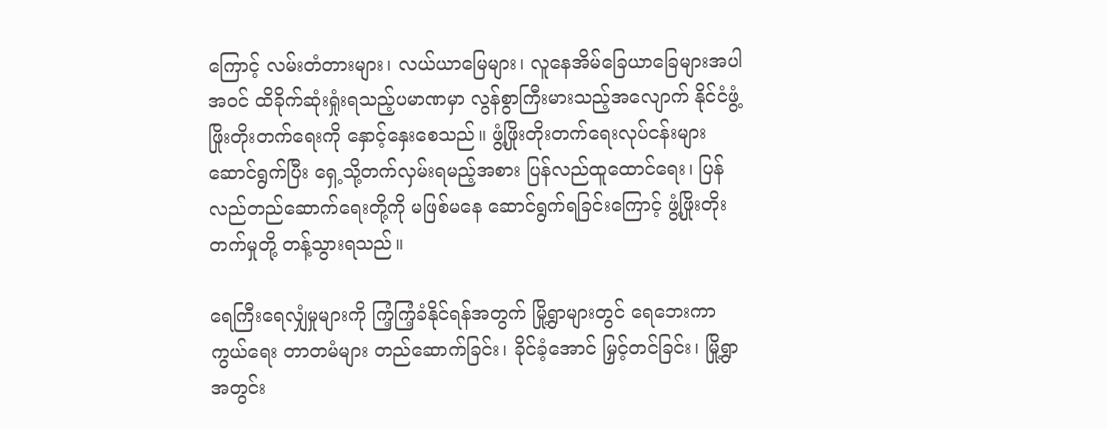ကြောင့် လမ်းတံတားများ၊ လယ်ယာမြေများ၊ လူနေအိမ်ခြေယာခြေများအပါအဝင် ထိခိုက်ဆုံးရှုံးရသည့်ပမာဏမှာ လွန်စွာကြီးမားသည့်အလျောက် နိုင်ငံဖွံ့ဖြိုးတိုးတက်ရေးကို နှောင့်နှေးစေသည်။ ဖွံ့ဖြိုးတိုးတက်ရေးလုပ်ငန်းများဆောင်ရွက်ပြီး ရှေ့သို့တက်လှမ်းရမည့်အစား ပြန်လည်ထူထောင်ရေး၊ ပြန်လည်တည်ဆောက်ရေးတို့ကို မဖြစ်မနေ ဆောင်ရွက်ရခြင်းကြောင့် ဖွံ့ဖြိုးတိုးတက်မှုတို့ တန့်သွားရသည်။

ရေကြီးရေလျှံမှုများကို ကြံ့ကြံ့ခံနိုင်ရန်အတွက် မြို့ရွာများတွင် ရေဘေးကာကွယ်ရေး တာတမံများ တည်ဆောက်ခြင်း၊ ခိုင်ခံ့အောင် မြှင့်တင်ခြင်း၊ မြို့ရွာအတွင်း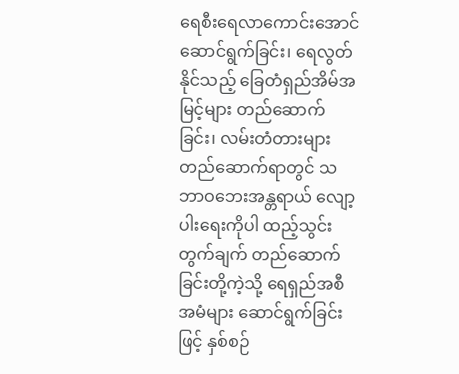ရေစီးရေလာကောင်းအောင် ဆောင်ရွက်ခြင်း၊ ရေလွတ်နိုင်သည့် ခြေတံရှည်အိမ်အမြင့်များ တည်ဆောက်ခြင်း၊ လမ်းတံတားများတည်ဆောက်ရာတွင် သဘာဝဘေးအန္တရာယ် လျော့ပါးရေးကိုပါ ထည့်သွင်းတွက်ချက် တည်ဆောက်ခြင်းတို့ကဲ့သို့ ရေရှည်အစီအမံများ ဆောင်ရွက်ခြင်းဖြင့် နှစ်စဉ်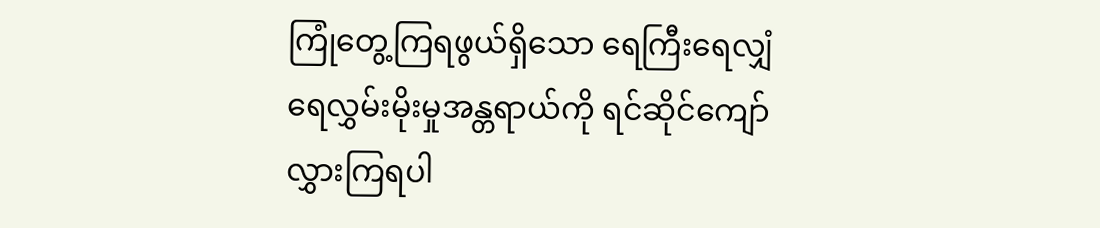ကြုံတွေ့ကြရဖွယ်ရှိသော ရေကြီးရေလျှံရေလွှမ်းမိုးမှုအန္တရာယ်ကို ရင်ဆိုင်ကျော်လွှားကြရပါ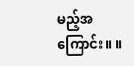မည့်အကြောင်း။ ။